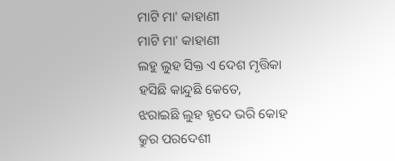ମାଟି ମା' କାହାଣୀ
ମାଟି ମା' କାହାଣୀ
ଲହୁ ଲୁହ ସିକ୍ତ ଏ ଦେଶ ମୃତ୍ତିକା
ହସିଛି କାନ୍ଦୁଛି କେତେ,
ଝରାଇଛି ଲୁହ ହୃଦେ ଭରି କୋହ
କ୍ରୁର ପରଦେଶୀ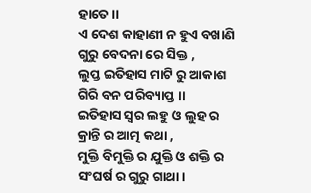ହାତେ ।।
ଏ ଦେଶ କାହାଣୀ ନ ହୁଏ ବଖାଣି
ଗୁରୁ ବେଦନା ରେ ସିକ୍ତ ,
ଲୁପ୍ତ ଇତିହାସ ମାଟି ରୁ ଆକାଶ
ଗିରି ବନ ପରିବ୍ୟାପ୍ତ ।।
ଇତିହାସ ସ୍ୱର ଲହୁ ଓ ଲୁହ ର
କ୍ରାନ୍ତି ର ଆତ୍ମ କଥା ,
ମୁକ୍ତି ବିମୁକ୍ତି ର ଯୁକ୍ତି ଓ ଶକ୍ତି ର
ସଂଘର୍ଷ ର ଗୁରୁ ଗାଥା।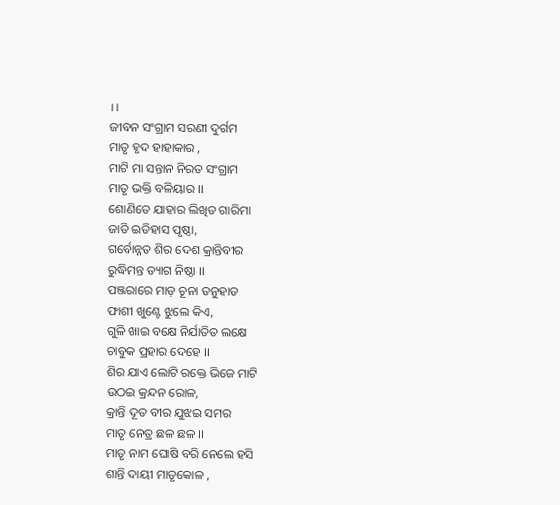।।
ଜୀବନ ସଂଗ୍ରାମ ସରଣୀ ଦୁର୍ଗମ
ମାତୃ ହୃଦ ହାହାକାର ,
ମାଟି ମା ସନ୍ତାନ ନିରତ ସଂଗ୍ରାମ
ମାତୃ ଭକ୍ତି ବଳିୟାର ।।
ଶୋଣିତେ ଯାହାର ଲିଖିତ ଗାରିମା
ଜାତି ଇତିହାସ ପୃଷ୍ଠା,
ଗର୍ବୋନ୍ନତ ଶିର ଦେଶ କ୍ରାନ୍ତିବୀର
ରୁଦ୍ଧିମନ୍ତ ତ୍ୟାଗ ନିଷ୍ଠା ।।
ପଞ୍ଜରାରେ ମାଡ଼ ଚୂନା ତନୁହାଡ
ଫାଶୀ ଖୁଣ୍ଟେ ଝୁଲେ କିଏ,
ଗୁଳି ଖାଇ ବକ୍ଷେ ନିର୍ଯାତିତ ଲକ୍ଷେ
ଚାବୁକ ପ୍ରହାର ଦେହେ ।।
ଶିର ଯାଏ ଲୋଟି ରକ୍ତେ ଭିଜେ ମାଟି
ଉଠଇ କ୍ରନ୍ଦନ ରୋଳ,
କ୍ରାନ୍ତି ଦୂତ ବୀର ଯୁଝଇ ସମର
ମାତୃ ନେତ୍ର ଛଳ ଛଳ ।।
ମାତୃ ନାମ ଘୋଷି ବରି ନେଲେ ହସି
ଶାନ୍ତି ଦାୟୀ ମାତୃକୋଳ ,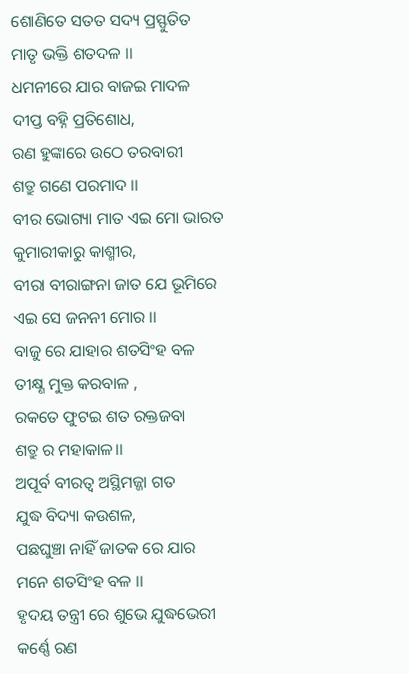ଶୋଣିତେ ସତତ ସଦ୍ୟ ପ୍ରସ୍ଫୁତିତ
ମାତୃ ଭକ୍ତି ଶତଦଳ ।।
ଧମନୀରେ ଯାର ବାଜଇ ମାଦଳ
ଦୀପ୍ତ ବହ୍ନି ପ୍ରତିଶୋଧ,
ରଣ ହୁଙ୍କାରେ ଉଠେ ତରବାରୀ
ଶତ୍ରୁ ଗଣେ ପରମାଦ ।।
ବୀର ଭୋଗ୍ୟା ମାତ ଏଇ ମୋ ଭାରତ
କୁମାରୀକାରୁ କାଶ୍ମୀର,
ବୀରା ବୀରାଙ୍ଗନା ଜାତ ଯେ ଭୂମିରେ
ଏଇ ସେ ଜନନୀ ମୋର ।।
ବାଜୁ ରେ ଯାହାର ଶତସିଂହ ବଳ
ତୀକ୍ଷ୍ଣ ମୁକ୍ତ କରବାଳ ,
ରକତେ ଫୁଟଇ ଶତ ରକ୍ତଜବା
ଶତ୍ରୁ ର ମହାକାଳ।।
ଅପୂର୍ବ ବୀରତ୍ଵ ଅସ୍ଥିମଜ୍ଜା ଗତ
ଯୁଦ୍ଧ ବିଦ୍ୟା କଉଶଳ,
ପଛଘୁଞ୍ଚା ନାହିଁ ଜାତକ ରେ ଯାର
ମନେ ଶତସିଂହ ବଳ ।।
ହୃଦୟ ତନ୍ତ୍ରୀ ରେ ଶୁଭେ ଯୁଦ୍ଧଭେରୀ
କର୍ଣ୍ଣେ ରଣ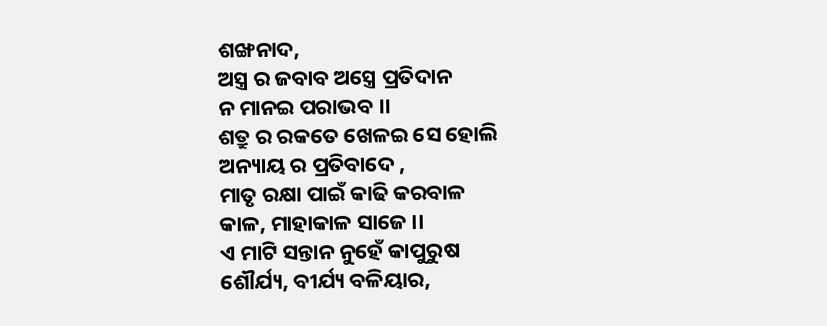ଶଙ୍ଖନାଦ,
ଅସ୍ତ୍ର ର ଜବାବ ଅସ୍ତ୍ରେ ପ୍ରତିଦାନ
ନ ମାନଇ ପରାଭବ ।।
ଶତ୍ରୁ ର ରକତେ ଖେଳଇ ସେ ହୋଲି
ଅନ୍ୟାୟ ର ପ୍ରତିବାଦେ ,
ମାତୃ ରକ୍ଷା ପାଇଁ କାଢି କରବାଳ
କାଳ, ମାହାକାଳ ସାଜେ ।।
ଏ ମାଟି ସନ୍ତାନ ନୁହେଁ କାପୁରୁଷ
ଶୌର୍ଯ୍ୟ, ବୀର୍ଯ୍ୟ ବଳିୟାର,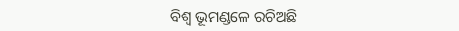ବିଶ୍ଵ ଭୂମଣ୍ଡଳେ ରଚିଅଛି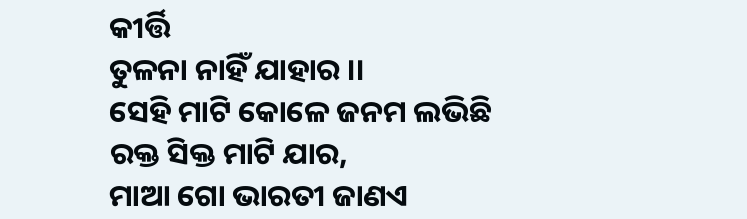କୀର୍ତ୍ତି
ତୁଳନା ନାହିଁ ଯାହାର ।।
ସେହି ମାଟି କୋଳେ ଜନମ ଲଭିଛି
ରକ୍ତ ସିକ୍ତ ମାଟି ଯାର,
ମାଆ ଗୋ ଭାରତୀ ଜାଣଏ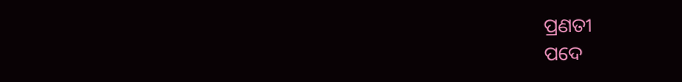ପ୍ରଣତୀ
ପଦେ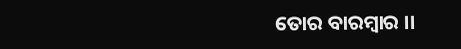ତୋର ବାରମ୍ବାର ।।